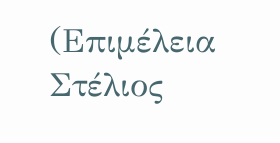(Επιμέλεια Στέλιος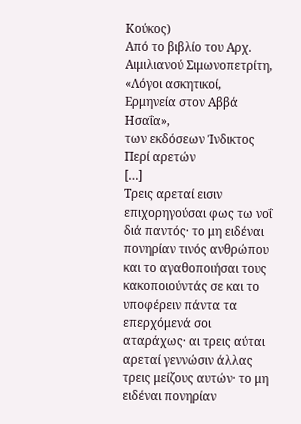Κούκος)
Από το βιβλίο του Αρχ. Αιμιλιανού Σιμωνοπετρίτη,
«Λόγοι ασκητικοί, Ερμηνεία στον Αββά Ησαΐα»,
των εκδόσεων Ίνδικτος
Περί αρετών
[…]
Τρεις αρεταί εισιν επιχορηγούσαι φως τω νοΐ διά παντός· το μη ειδέναι πονηρίαν τινός ανθρώπου και το αγαθοποιήσαι τους κακοποιούντάς σε και το υποφέρειν πάντα τα επερχόμενά σοι αταράχως· αι τρεις αύται αρεταί γεννώσιν άλλας τρεις μείζους αυτών· το μη ειδέναι πονηρίαν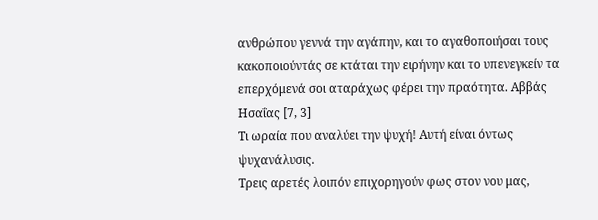ανθρώπου γεννά την αγάπην, και το αγαθοποιήσαι τους κακοποιούντάς σε κτάται την ειρήνην και το υπενεγκείν τα επερχόμενά σοι αταράχως φέρει την πραότητα. Αββάς Ησαΐας [7, 3]
Τι ωραία που αναλύει την ψυχή! Αυτή είναι όντως ψυχανάλυσις.
Τρεις αρετές λοιπόν επιχορηγούν φως στον νου μας,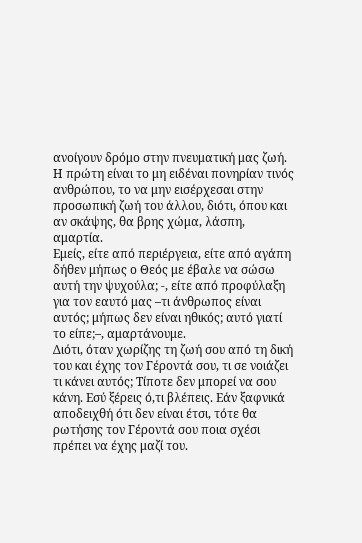ανοίγουν δρόμο στην πνευματική μας ζωή. Η πρώτη είναι το μη ειδέναι πονηρίαν τινός ανθρώπου, το να μην εισέρχεσαι στην προσωπική ζωή του άλλου, διότι, όπου και αν σκάψης, θα βρης χώμα, λάσπη, αμαρτία.
Εμείς, είτε από περιέργεια, είτε από αγάπη δήθεν μήπως ο Θεός με έβαλε να σώσω αυτή την ψυχούλα; -, είτε από προφύλαξη για τον εαυτό μας –τι άνθρωπος είναι αυτός; μήπως δεν είναι ηθικός; αυτό γιατί το είπε;–, αμαρτάνουμε.
Διότι, όταν χωρίζης τη ζωή σου από τη δική του και έχης τον Γέροντά σου, τι σε νοιάζει τι κάνει αυτός; Τίποτε δεν μπορεί να σου κάνη. Εσύ ξέρεις ό,τι βλέπεις. Εάν ξαφνικά αποδειχθή ότι δεν είναι έτσι, τότε θα ρωτήσης τον Γέροντά σου ποια σχέσι πρέπει να έχης μαζί του.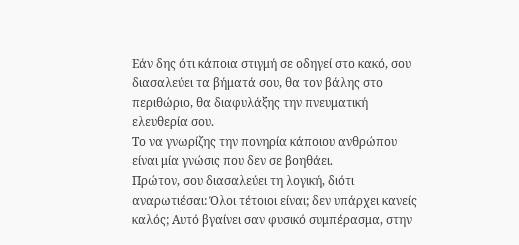Εάν δης ότι κάποια στιγμή σε οδηγεί στο κακό, σου διασαλεύει τα βήματά σου, θα τον βάλης στο περιθώριο, θα διαφυλάξης την πνευματική ελευθερία σου.
Το να γνωρίζης την πονηρία κάποιου ανθρώπου είναι μία γνώσις που δεν σε βοηθάει.
Πρώτον, σου διασαλεύει τη λογική, διότι αναρωτιέσαι: Όλοι τέτοιοι είναι; δεν υπάρχει κανείς καλός; Αυτό βγαίνει σαν φυσικό συμπέρασμα, στην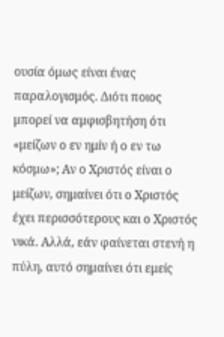ουσία όμως είναι ένας παραλογισμός. Διότι ποιος μπορεί να αμφισβητήση ότι «μείζων ο εν ημίν ή ο εν τω κόσμω»; Αν ο Χριστός είναι ο μείζων, σημαίνει ότι ο Χριστός έχει περισσότερους και ο Χριστός νικά. Αλλά, εάν φαίνεται στενή η πύλη, αυτό σημαίνει ότι εμείς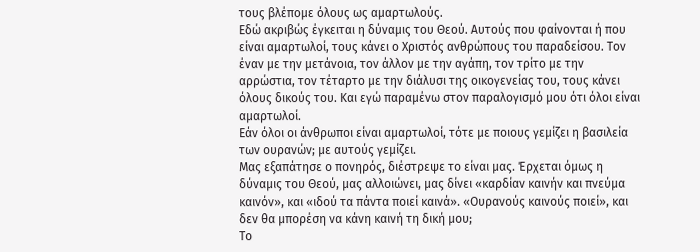τους βλέπομε όλους ως αμαρτωλούς.
Εδώ ακριβώς έγκειται η δύναμις του Θεού. Αυτούς που φαίνονται ή που είναι αμαρτωλοί, τους κάνει ο Χριστός ανθρώπους του παραδείσου. Τον έναν με την μετάνοια, τον άλλον με την αγάπη, τον τρίτο με την αρρώστια, τον τέταρτο με την διάλυσι της οικογενείας του, τους κάνει όλους δικούς του. Και εγώ παραμένω στον παραλογισμό μου ότι όλοι είναι αμαρτωλοί.
Εάν όλοι οι άνθρωποι είναι αμαρτωλοί, τότε με ποιους γεμίζει η βασιλεία των ουρανών; με αυτούς γεμίζει.
Μας εξαπάτησε ο πονηρός, διέστρεψε το είναι μας. Έρχεται όμως η δύναμις του Θεού, μας αλλοιώνει, μας δίνει «καρδίαν καινήν και πνεύμα καινόν», και «ιδού τα πάντα ποιεί καινά». «Ουρανούς καινούς ποιεί», και δεν θα μπορέση να κάνη καινή τη δική μου;
Το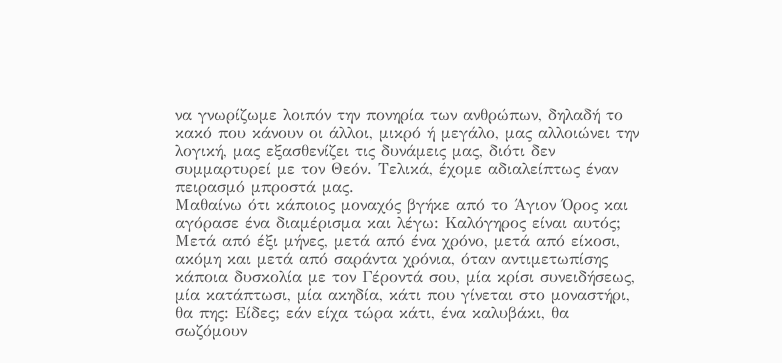να γνωρίζωμε λοιπόν την πονηρία των ανθρώπων, δηλαδή το κακό που κάνουν οι άλλοι, μικρό ή μεγάλο, μας αλλοιώνει την λογική, μας εξασθενίζει τις δυνάμεις μας, διότι δεν συμμαρτυρεί με τον Θεόν. Τελικά, έχομε αδιαλείπτως έναν πειρασμό μπροστά μας.
Μαθαίνω ότι κάποιος μοναχός βγήκε από το Άγιον Όρος και αγόρασε ένα διαμέρισμα και λέγω: Καλόγηρος είναι αυτός; Μετά από έξι μήνες, μετά από ένα χρόνο, μετά από είκοσι, ακόμη και μετά από σαράντα χρόνια, όταν αντιμετωπίσης κάποια δυσκολία με τον Γέροντά σου, μία κρίσι συνειδήσεως, μία κατάπτωσι, μία ακηδία, κάτι που γίνεται στο μοναστήρι, θα πης: Είδες; εάν είχα τώρα κάτι, ένα καλυβάκι, θα σωζόμουν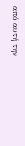από αυτή την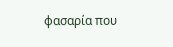φασαρία που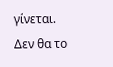γίνεται. Δεν θα το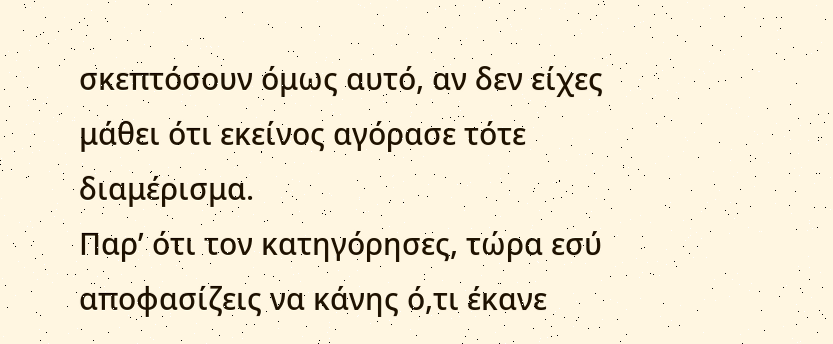σκεπτόσουν όμως αυτό, αν δεν είχες μάθει ότι εκείνος αγόρασε τότε διαμέρισμα.
Παρ’ ότι τον κατηγόρησες, τώρα εσύ αποφασίζεις να κάνης ό,τι έκανε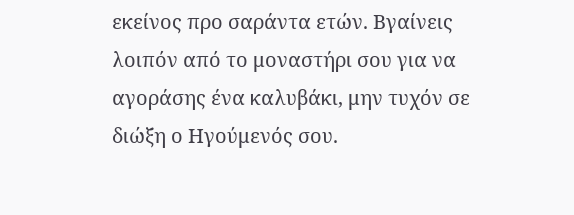εκείνος προ σαράντα ετών. Βγαίνεις λοιπόν από το μοναστήρι σου για να αγοράσης ένα καλυβάκι, μην τυχόν σε διώξη ο Ηγούμενός σου.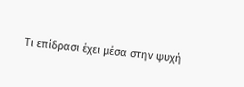Τι επίδρασι έχει μέσα στην ψυχή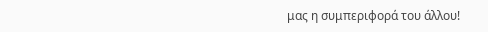μας η συμπεριφορά του άλλου!